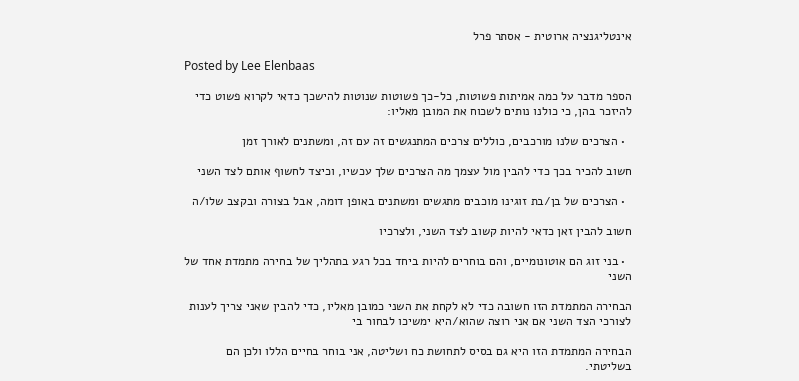אינטליגנציה ארוטית - אסתר פרל

Posted by Lee Elenbaas

הספר מדבר על כמה אמיתות פשוטות, כל-כך פשוטות שנוטות להישכך כדאי לקרוא פשוט כדי להיזכר בהן, כי כולנו נותים לשכוח את המובן מאליו:

  • הצרכים שלנו מורכבים, כוללים צרכים המתנגשים זה עם זה, ומשתנים לאורך זמן

חשוב להכיר בכך כדי להבין מול עצמך מה הצרכים שלך עכשיו, וכיצד לחשוף אותם לצד השני

  • הצרכים של בן/בת זוגינו מוכבים מתגשים ומשתנים באופן דומה, אבל בצורה ובקצב שלו/ה

חשוב להבין זאן כדאי להיות קשוב לצד השני, ולצרכיו

  • בני זוג הם אוטונומיים, והם בוחרים להיות ביחד בכל רגע בתהליך של בחירה מתמדת אחד של השני

הבחירה המתמדת הזו חשובה כדי לא לקחת את השני כמובן מאליו, כדי להבין שאני צריך לענות לצורכי הצד השני אם אני רוצה שהוא/היא ימשיכו לבחור בי

הבחירה המתמדת הזו היא גם בסיס לתחושת כח ושליטה, אני בוחר בחיים הללו ולכן הם בשליטתי.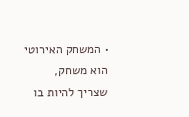• המשחק האירוטי הוא משחק, שצריך להיות בו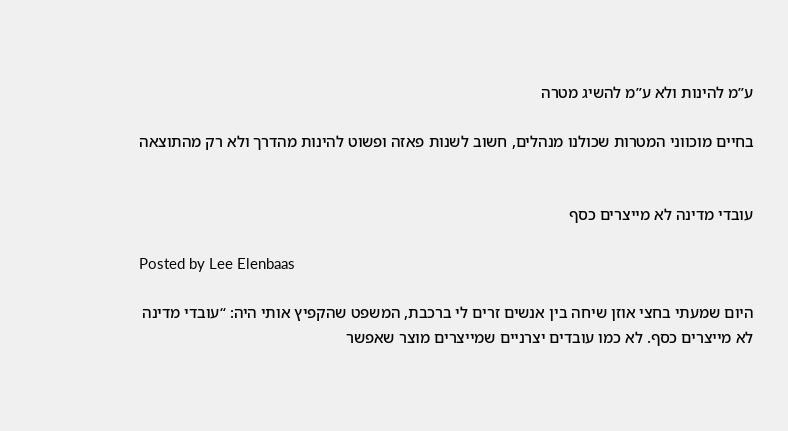ע”מ להינות ולא ע”מ להשיג מטרה

בחיים מוכווני המטרות שכולנו מנהלים, חשוב לשנות פאזה ופשוט להינות מהדרך ולא רק מהתוצאה


עובדי מדינה לא מייצרים כסף

Posted by Lee Elenbaas

היום שמעתי בחצי אוזן שיחה בין אנשים זרים לי ברכבת, המשפט שהקפיץ אותי היה: “עובדי מדינה לא מייצרים כסף. לא כמו עובדים יצרניים שמייצרים מוצר שאפשר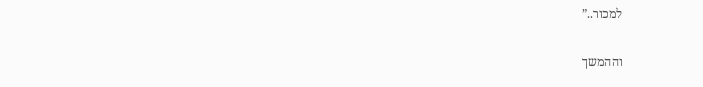למכור..”

וההמשך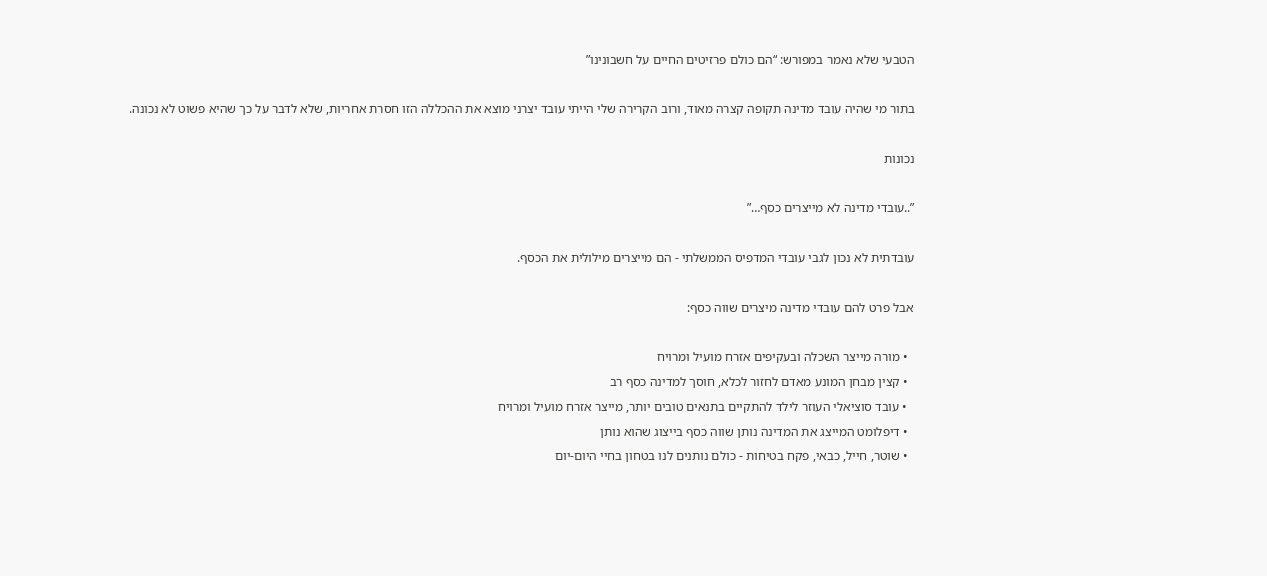הטבעי שלא נאמר במפורש: “הם כולם פרזיטים החיים על חשבונינו”

בתור מי שהיה עובד מדינה תקופה קצרה מאוד, ורוב הקרירה שלי הייתי עובד יצרני מוצא את ההכללה הזו חסרת אחריות, שלא לדבר על כך שהיא פשוט לא נכונה.

נכונות

”..עובדי מדינה לא מייצרים כסף…”

עובדתית לא נכון לגבי עובדי המדפיס הממשלתי - הם מייצרים מילולית את הכסף.

אבל פרט להם עובדי מדינה מיצרים שווה כסף:

  • מורה מייצר השכלה ובעקיפים אזרח מועיל ומרויח
  • קצין מבחן המונע מאדם לחזור לכלא, חוסך למדינה כסף רב
  • עובד סוציאלי העוזר לילד להתקיים בתנאים טובים יותר, מייצר אזרח מועיל ומרויח
  • דיפלומט המייצג את המדינה נותן שווה כסף בייצוג שהוא נותן
  • שוטר, חייל, כבאי, פקח בטיחות - כולם נותנים לנו בטחון בחיי היום-יום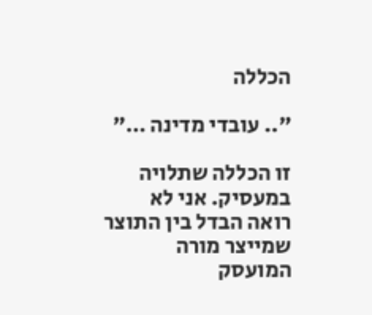הכללה

”.. עובדי מדינה …”

זו הכללה שתלויה במעסיק. אני לא רואה הבדל בין התוצר שמייצר מורה המועסק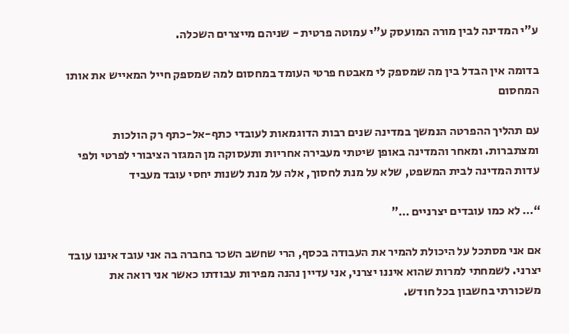ע”י המדינה לבין מורה המועסק ע”י עמוטה פרטית - שניהם מייצרים השכלה.

בדומה אין הבדל בין מה שמספק לי מאבטח פרטי העומד במחסום למה שמספק חייל המאייש את אותו המחסום

עם תהליך ההפרטה הנמשך במדינה שנים רבות הדוגמאות לעובדי כתף-אל-כתף רק הולכות ומצתברות. ומאחר והמדינה באופן שיטתי מעבירה אחריות ותעסוקה מן המגזר הציבורי לפרטי ולפי עדות המדינה לבית המשפט, שלא על מנת לחסוך, אלה על מנת לשנות יחסי עובד מעביד

“… לא כמו עובדים יצרניים …”

אם אני מסתכל על היכולת להמיר את העבודה בכסף, הרי שחשב השכר בחברה בה אני עובד איננו עובד יצרני. לשמחתי למרות שהוא איננו יצרני, אני עדיין נהנה מפירות עבודתו כאשר אני רואה את משכורתי בחשבון בכל חודש.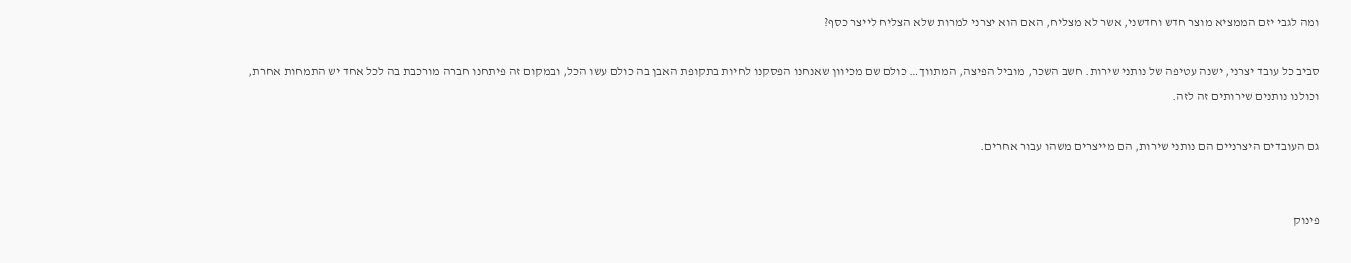ומה לגבי יזם הממציא מוצר חדש וחדשני, אשר לא מצליח, האם הוא יצרני למרות שלא הצליח לייצר כסף?

סביב כל עובד יצרני, ישנה עטיפה של נותני שירות. חשב השכר, מוביל הפיצה, המתווך… כולם שם מכיוון שאנחנו הפסקנו לחיות בתקופת האבן בה כולם עשו הכל, ובמקום זה פיתחנו חברה מורכבת בה לכל אחד יש התמחות אחרת, וכולנו נותנים שירותים זה לזה.

גם העובדים היצרניים הם נותני שירות, הם מייצרים משהו עבור אחרים.


פינוק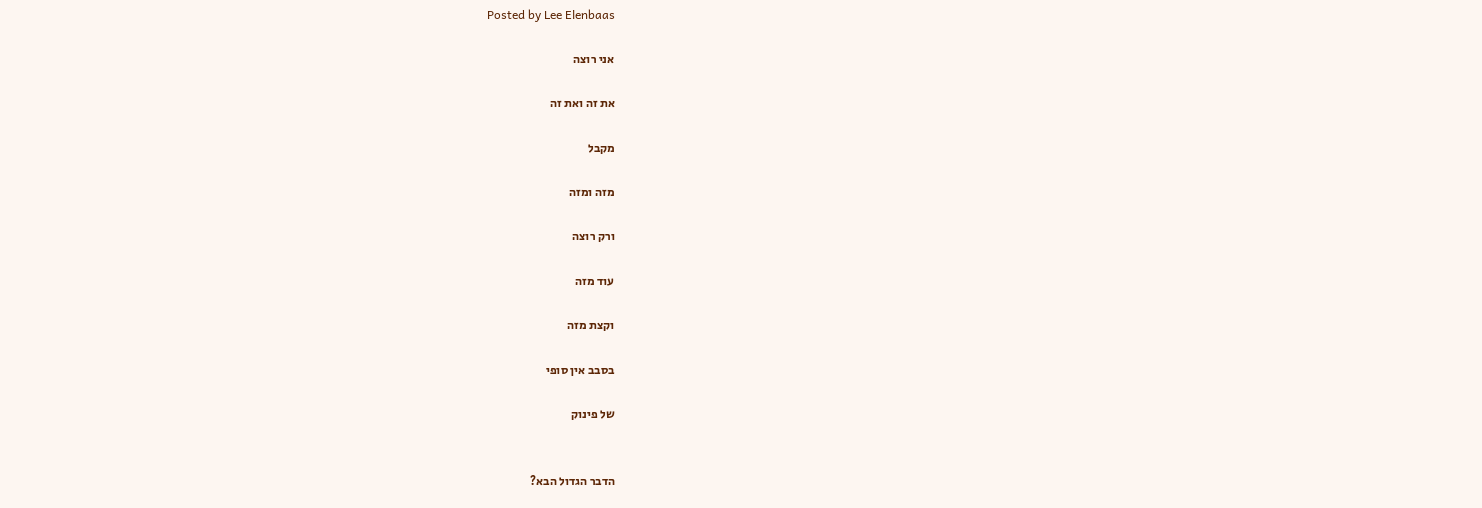Posted by Lee Elenbaas

אני רוצה

את זה ואת זה

מקבל

מזה ומזה

ורק רוצה

עוד מזה

וקצת מזה

בסבב אין סופי

של פינוק


הדבר הגדול הבא?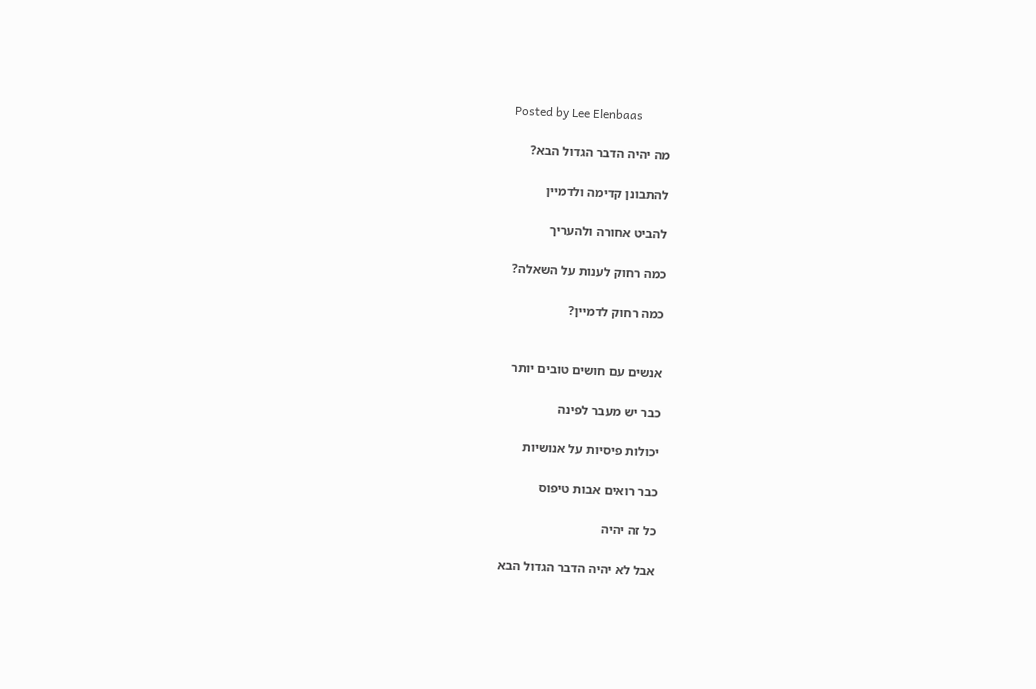Posted by Lee Elenbaas

מה יהיה הדבר הגדול הבא?

להתבונן קדימה ולדמיין

להביט אחורה ולהעריך

כמה רחוק לענות על השאלה?

כמה רחוק לדמיין?


אנשים עם חושים טובים יותר

כבר יש מעבר לפינה

יכולות פיסיות על אנושיות

כבר רואים אבות טיפוס

כל זה יהיה

אבל לא יהיה הדבר הגדול הבא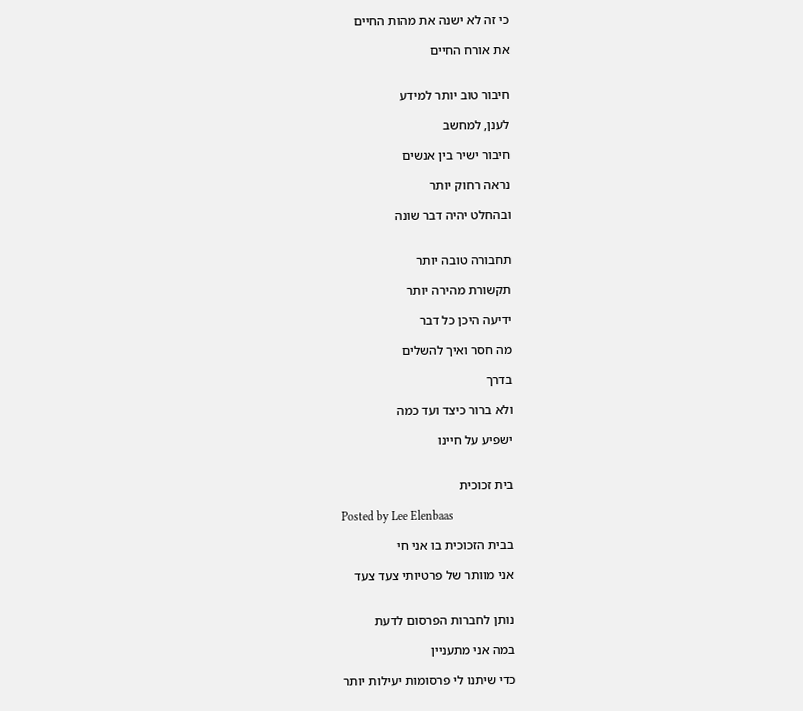כי זה לא ישנה את מהות החיים

את אורח החיים


חיבור טוב יותר למידע

לענן, למחשב

חיבור ישיר בין אנשים

נראה רחוק יותר

ובהחלט יהיה דבר שונה


תחבורה טובה יותר

תקשורת מהירה יותר

ידיעה היכן כל דבר

מה חסר ואיך להשלים

בדרך

ולא ברור כיצד ועד כמה

ישפיע על חיינו


בית זכוכית

Posted by Lee Elenbaas

בבית הזכוכית בו אני חי

אני מוותר של פרטיותי צעד צעד


נותן לחברות הפרסום לדעת

במה אני מתעניין

כדי שיתנו לי פרסומות יעילות יותר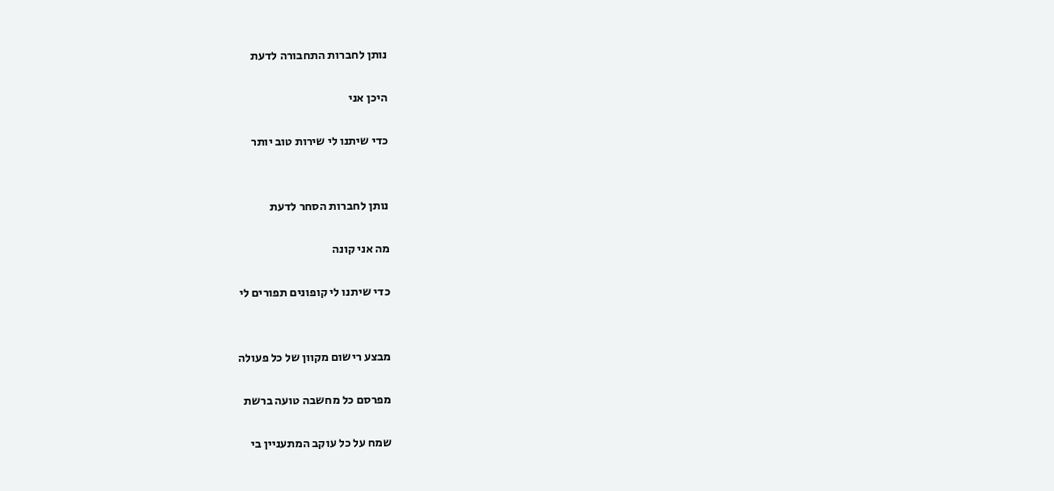נותן לחברות התחבורה לדעת

היכן אני

כדי שיתנו לי שירות טוב יותר


נותן לחברות הסחר לדעת

מה אני קונה

כדי שיתנו לי קופונים תפורים לי


מבצע רישום מקוון של כל פעולה

מפרסם כל מחשבה טועה ברשת

שמח על כל עוקב המתעניין בי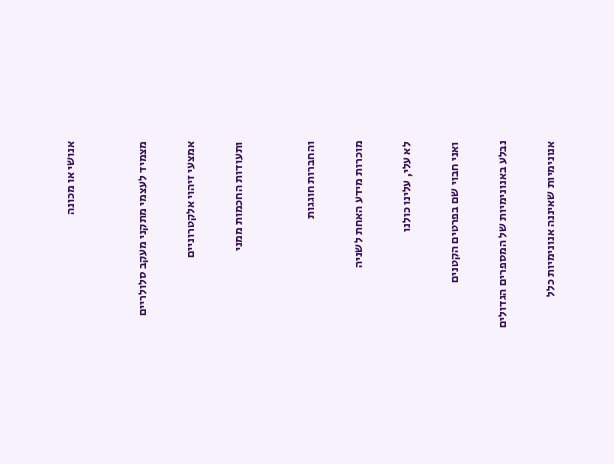אנושי או מכונה


מצמיד לעצמי מתקני מעקב סלולריים

אמצעי זיהוי אלקטרוניים

ותעודות החכמות ממני


והחברות חוגגות

מוכרות מידע האחת לשניה

לא עלי, עלינו כולנו

ואני חבוי שם בפרטים הקטנים

נבלע באנונימיות של המספרים הגדולים

אנונימיות שאיננה אנונימיות כלל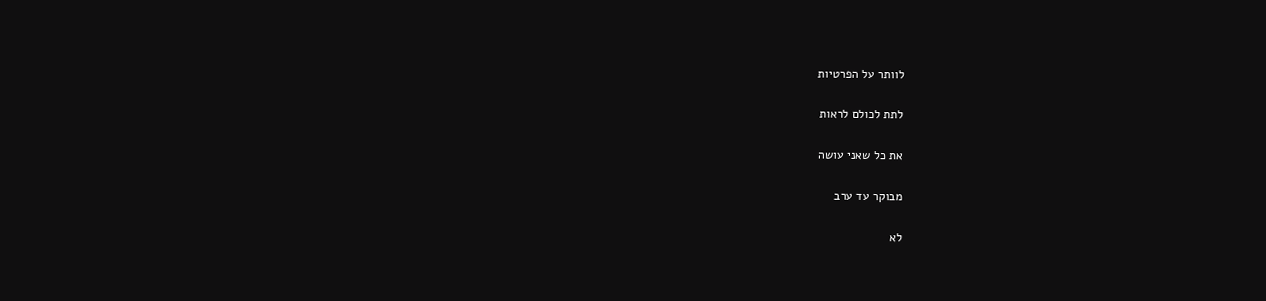לוותר על הפרטיות

לתת לכולם לראות

את כל שאני עושה

מבוקר עד ערב

לא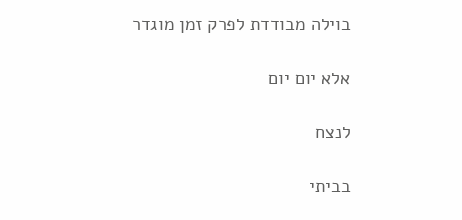בוילה מבודדת לפרק זמן מוגדר

אלא יום יום

לנצח

בביתי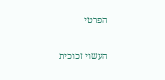הפרטי

העשוי זכוכית